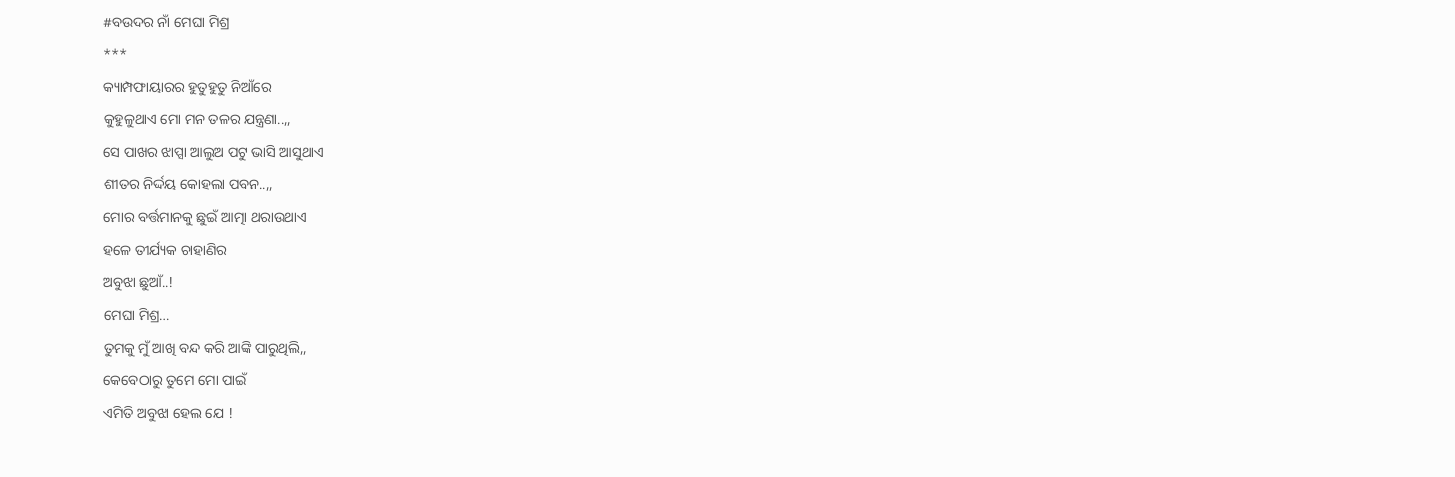#ବଉଦର ନାଁ ମେଘା ମିଶ୍ର
***
କ୍ୟାମ୍ପଫାୟାରର ହୁତୁହୁତୁ ନିଆଁରେ
କୁହୁଳୁଥାଏ ମୋ ମନ ତଳର ଯନ୍ତ୍ରଣା..,,
ସେ ପାଖର ଝାପ୍ସା ଆଲୁଅ ପଟୁ ଭାସି ଆସୁଥାଏ
ଶୀତର ନିର୍ଦ୍ଦୟ କୋହଲା ପବନ..,,
ମୋର ବର୍ତ୍ତମାନକୁ ଛୁଇଁ ଆତ୍ମା ଥରାଉଥାଏ
ହଳେ ତୀର୍ଯ୍ୟକ ଚାହାଣିର
ଅବୁଝା ଛୁଆଁ..!
ମେଘା ମିଶ୍ର…
ତୁମକୁ ମୁଁ ଆଖି ବନ୍ଦ କରି ଆଙ୍କି ପାରୁଥିଲି,,
କେବେଠାରୁ ତୁମେ ମୋ ପାଇଁ
ଏମିତି ଅବୁଝା ହେଲ ଯେ !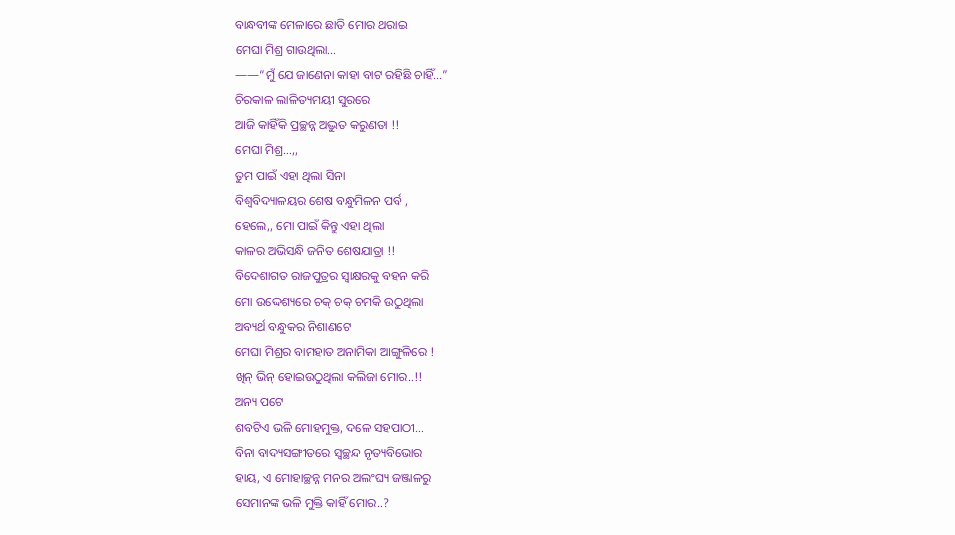ବାନ୍ଧବୀଙ୍କ ମେଳାରେ ଛାତି ମୋର ଥରାଇ
ମେଘା ମିଶ୍ର ଗାଉଥିଲା…
——“ମୁଁ ଯେ ଜାଣେନା କାହା ବାଟ ରହିଛି ଚାହିଁ…”
ଚିରକାଳ ଲାଳିତ୍ୟମୟୀ ସୁରରେ
ଆଜି କାହିଁକି ପ୍ରଚ୍ଛନ୍ନ ଅଦ୍ଭୁତ କରୁଣତା !!
ମେଘା ମିଶ୍ର…,,
ତୁମ ପାଇଁ ଏହା ଥିଲା ସିନା
ବିଶ୍ୱବିଦ୍ୟାଳୟର ଶେଷ ବନ୍ଧୁମିଳନ ପର୍ବ ,
ହେଲେ,, ମୋ ପାଇଁ କିନ୍ତୁ ଏହା ଥିଲା
କାଳର ଅଭିସନ୍ଧି ଜନିତ ଶେଷଯାତ୍ରା !!
ବିଦେଶାଗତ ରାଜପୁତ୍ରର ସ୍ବାକ୍ଷରକୁ ବହନ କରି
ମୋ ଉଦ୍ଦେଶ୍ୟରେ ଚକ୍ ଚକ୍ ଚମକି ଉଠୁଥିଲା
ଅବ୍ୟର୍ଥ ବନ୍ଧୁକର ନିଶାଣଟେ
ମେଘା ମିଶ୍ରର ବାମହାତ ଅନାମିକା ଆଙ୍ଗୁଳିରେ !
ଖିନ୍ ଭିନ୍ ହୋଇଉଠୁଥିଲା କଲିଜା ମୋର..!!
ଅନ୍ୟ ପଟେ
ଶବଟିଏ ଭଳି ମୋହମୁକ୍ତ, ଦଳେ ସହପାଠୀ…
ବିନା ବାଦ୍ୟସଙ୍ଗୀତରେ ସ୍ୱଚ୍ଛନ୍ଦ ନୃତ୍ୟବିଭୋର
ହାୟ, ଏ ମୋହାଚ୍ଛନ୍ନ ମନର ଅଲଂଘ୍ୟ ଜଞ୍ଜାଳରୁ
ସେମାନଙ୍କ ଭଳି ମୁକ୍ତି କାହିଁ ମୋର..?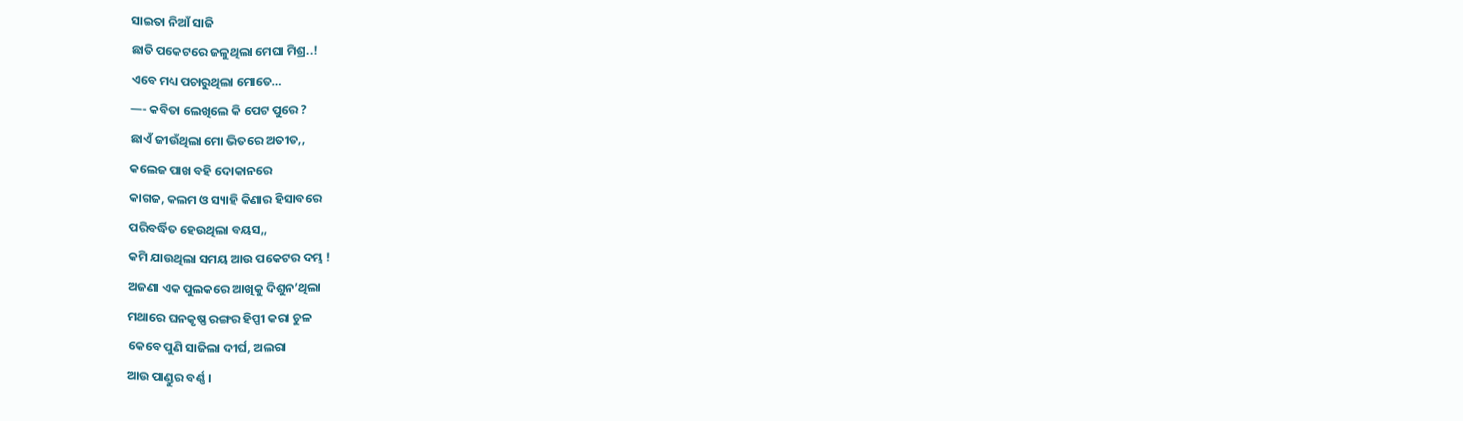ସାଇତା ନିଆଁ ସାଜି
ଛାତି ପକେଟରେ ଜଳୁଥିଲା ମେଘା ମିଶ୍ର..!
ଏବେ ମଧ୍ୟ ପଚାରୁଥିଲା ମୋତେ…
—- କବିତା ଲେଖିଲେ କି ପେଟ ପୁରେ ?
ଛାଏଁ ଜୀଉଁଥିଲା ମୋ ଭିତରେ ଅତୀତ,,
କଲେଜ ପାଖ ବହି ଦୋକାନରେ
କାଗଜ, କଲମ ଓ ସ୍ୟାହି କିଣାର ହିସାବରେ
ପରିବର୍ଦ୍ଧିତ ହେଉଥିଲା ବୟସ,,
କମି ଯାଉଥିଲା ସମୟ ଆଉ ପକେଟର ଦମ୍ଭ !
ଅଜଣା ଏକ ପୁଲକରେ ଆଖିକୁ ଦିଶୁନ’ଥିଲା
ମଥାରେ ଘନକୃଷ୍ଣ ରଙ୍ଗର ହିପ୍ପୀ କରା ଚୁଳ
କେବେ ପୁଣି ସାଜିଲା ଦୀର୍ଘ, ଅଲରା
ଆଉ ପାଣ୍ଡୁର ବର୍ଣ୍ଣ ।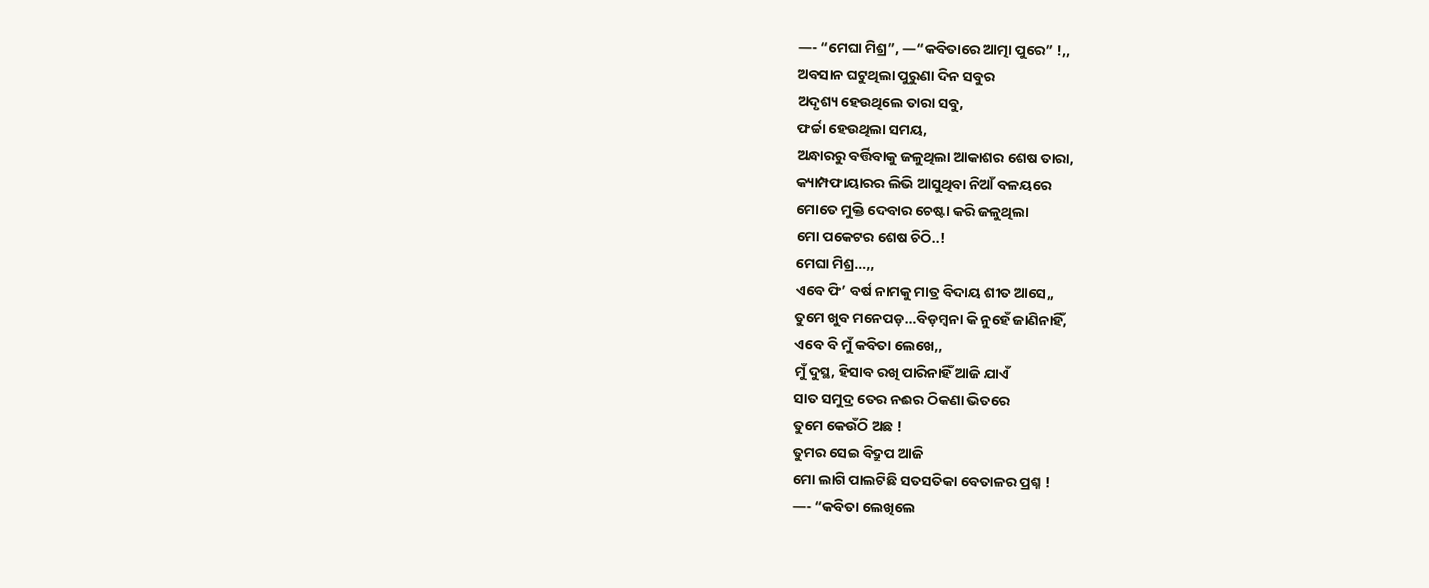—- “ମେଘା ମିଶ୍ର”, —“କବିତାରେ ଆତ୍ମା ପୁରେ” !,,
ଅବସାନ ଘଟୁଥିଲା ପୁରୁଣା ଦିନ ସବୁର
ଅଦୃଶ୍ୟ ହେଉଥିଲେ ତାରା ସବୁ,
ଫର୍ଚ୍ଚା ହେଉଥିଲା ସମୟ,
ଅନ୍ଧାରରୁ ବର୍ତ୍ତିବାକୁ ଜଳୁଥିଲା ଆକାଶର ଶେଷ ତାରା,
କ୍ୟାମ୍ପଫାୟାରର ଲିଭି ଆସୁଥିବା ନିଆଁ ବଳୟରେ
ମୋତେ ମୁକ୍ତି ଦେବାର ଚେଷ୍ଟା କରି ଜଳୁଥିଲା
ମୋ ପକେଟର ଶେଷ ଚିଠି..!
ମେଘା ମିଶ୍ର…,,
ଏବେ ଫି’ ବର୍ଷ ନାମକୁ ମାତ୍ର ବିଦାୟ ଶୀତ ଆସେ,,
ତୁମେ ଖୁବ ମନେପଡ଼…ବିଡ଼ମ୍ବନା କି ନୁହେଁ ଜାଣିନାହିଁ,
ଏବେ ବି ମୁଁ କବିତା ଲେଖେ,,
ମୁଁ ଦୁସ୍ଥ, ହିସାବ ରଖି ପାରିନାହିଁ ଆଜି ଯାଏଁ
ସାତ ସମୁଦ୍ର ତେର ନଈର ଠିକଣା ଭିତରେ
ତୁମେ କେଉଁଠି ଅଛ !
ତୁମର ସେଇ ବିଦ୍ରୁପ ଆଜି
ମୋ ଲାଗି ପାଲଟିଛି ସତସତିକା ବେତାଳର ପ୍ରଶ୍ନ !
—- “କବିତା ଲେଖିଲେ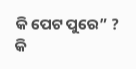କି ପେଟ ପୁରେ” ?
କି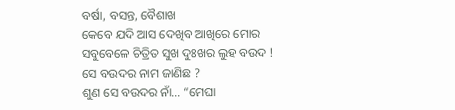ବର୍ଷା, ବସନ୍ତ, ବୈଶାଖ
କେବେ ଯଦି ଆସ ଦେଖିବ ଆଖିରେ ମୋର
ସବୁବେଳେ ଚିତ୍ରିତ ସୁଖ ଦୁଃଖର ଲୁହ ବଉଦ !
ସେ ବଉଦର ନାମ ଜାଣିଛ ?
ଶୁଣ ସେ ବଉଦର ନାଁ… “ମେଘା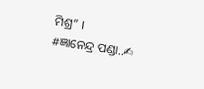ମିଶ୍ର” ।
#ଜ୍ଞାନେନ୍ଦ୍ର ପଣ୍ଡା..✍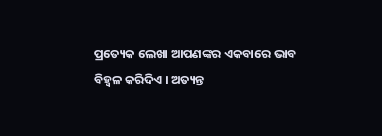ପ୍ରତ୍ୟେକ ଲେଖା ଆପଣଙ୍କର ଏକବାରେ ଭାବ ବିହ୍ବଳ କରିଦିଏ । ଅତ୍ୟନ୍ତ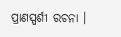ପ୍ରାଣସ୍ପର୍ଶୀ ରଚନା ।